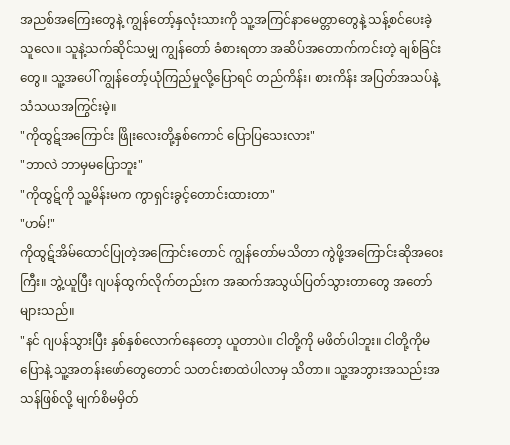အညစ်အကြေးတွေနဲ့ ကျွန်တော့်နှလုံးသားကို သူ့အကြင်နာမေတ္တာတွေနဲ့ သန့်စင်ပေးခဲ့သူလေ။ သူနဲ့သက်ဆိုင်သမျှ ကျွန်တော် ခံစားရတာ အဆိပ်အတောက်ကင်းတဲ့ ချစ်ခြင်းတွေ။ သူ့အပေါ် ကျွန်တော့်ယုံကြည်မှုလို့ပြောရင် တည်ကိန်း၊ စားကိန်း အပြတ်အသပ်နဲ့ သံသယအကြွင်းမဲ့။
"ကိုထွဋ်အကြောင်း ဖြိုးလေးတို့နှစ်ကောင် ပြောပြသေးလား"
"ဘာလဲ ဘာမှမပြောဘူး"
"ကိုထွဋ်ကို သူ့မိန်းမက ကွာရှင်းခွင့်တောင်းထားတာ"
"ဟမ်!"
ကိုထွဋ်အိမ်ထောင်ပြုတဲ့အကြောင်းတောင် ကျွန်တော်မသိတာ ကွဲဖို့အကြောင်းဆိုအဝေးကြီး။ ဘွဲ့ယူပြီး ဂျပန်ထွက်လိုက်တည်းက အဆက်အသွယ်ပြတ်သွားတာတွေ အတော်များသည်။
"နင် ဂျပန်သွားပြီး နှစ်နှစ်လောက်နေတော့ ယူတာပဲ။ ငါတို့ကို မဖိတ်ပါဘူး။ ငါတို့ကိုမပြောနဲ့ သူ့အတန်းဖော်တွေတောင် သတင်းစာထဲပါလာမှ သိတာ။ သူ့အဘွားအသည်းအသန်ဖြစ်လို့ မျက်စိမမှိတ်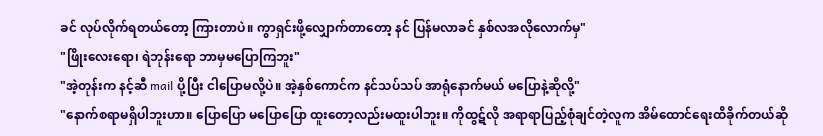ခင် လုပ်လိုက်ရတယ်တော့ ကြားတာပဲ။ ကွာရှင်းဖို့လျှောက်တာတော့ နင် ပြန်မလာခင် နှစ်လအလိုလောက်မှ"
"ဖြိုးလေးရော၊ ရဲဘုန်းရော ဘာမှမပြောကြဘူး"
"အဲ့တုန်းက နင့်ဆီ mail ပို့ပြီး ငါပြောမလို့ပဲ။ အဲ့နှစ်ကောင်က နင်သပ်သပ် အာရုံနောက်မယ် မပြောနဲ့ဆိုလို့"
"နောက်စရာမရှိပါဘူးဟာ။ ပြောပြော မပြောပြော ထူးတော့လည်းမထူးပါဘူး။ ကိုထွဋ်လို အရာရာပြည့်စုံချင်တဲ့လူက အိမ်ထောင်ရေးထိခိုက်တယ်ဆို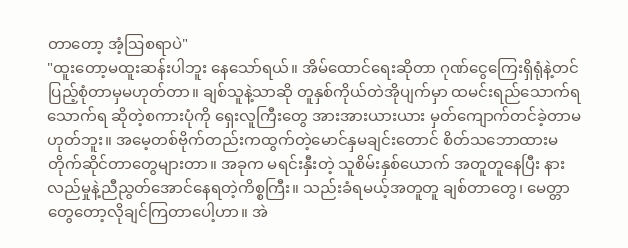တာတော့ အံ့ဩစရာပဲ"
"ထူးတော့မထူးဆန်းပါဘူး နေသော်ရယ်။ အိမ်ထောင်ရေးဆိုတာ ဂုဏ်ငွေကြေးရှိရုံနဲ့တင် ပြည့်စုံတာမှမဟုတ်တာ။ ချစ်သူနဲ့သာဆို တူနှစ်ကိုယ်တဲအိုပျက်မှာ ထမင်းရည်သောက်ရသောက်ရ ဆိုတဲ့စကားပုံကို ရှေးလူကြီးတွေ အားအားယားယား မှတ်ကျောက်တင်ခဲ့တာမဟုတ်ဘူး။ အမေ့တစ်ဗိုက်တည်းကထွက်တဲ့မောင်နှမချင်းတောင် စိတ်သဘောထားမတိုက်ဆိုင်တာတွေများတာ။ အခုက မရင်းနှီးတဲ့ သူစိမ်းနှစ်ယောက် အတူတူနေပြီး နားလည်မှုနဲ့ညီညွတ်အောင်နေရတဲ့ကိစ္စကြီး။ သည်းခံရမယ့်အတူတူ ချစ်တာတွေ၊ မေတ္တာတွေတော့လိုချင်ကြတာပေါ့ဟာ။ အဲ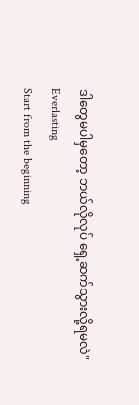ဒါတွေမပါမှတော့ ဘယ်လိုလုပ် ရှေ့ဆက်သွားလို့ရမလဲ"
Everlasting
Start from the beginning